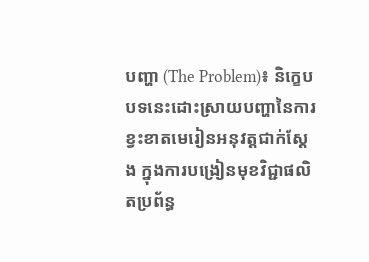បញ្ហា (The Problem)៖ និក្ខេបបទនេះដោះស្រាយបញ្ហានៃការខ្វះខាតមេរៀនអនុវត្តជាក់ស្តែង ក្នុងការបង្រៀនមុខវិជ្ជាផលិតប្រព័ន្ធ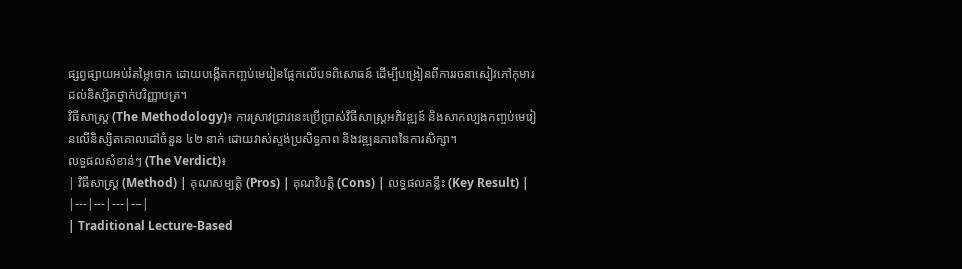ផ្សព្វផ្សាយអប់រំតម្លៃថោក ដោយបង្កើតកញ្ចប់មេរៀនផ្អែកលើបទពិសោធន៍ ដើម្បីបង្រៀនពីការរចនាសៀវភៅកុមារដល់និស្សិតថ្នាក់បរិញ្ញាបត្រ។
វិធីសាស្ត្រ (The Methodology)៖ ការស្រាវជ្រាវនេះប្រើប្រាស់វិធីសាស្ត្រអភិវឌ្ឍន៍ និងសាកល្បងកញ្ចប់មេរៀនលើនិស្សិតគោលដៅចំនួន ៤២ នាក់ ដោយវាស់ស្ទង់ប្រសិទ្ធភាព និងវឌ្ឍនភាពនៃការសិក្សា។
លទ្ធផលសំខាន់ៗ (The Verdict)៖
| វិធីសាស្ត្រ (Method) | គុណសម្បត្តិ (Pros) | គុណវិបត្តិ (Cons) | លទ្ធផលគន្លឹះ (Key Result) |
|---|---|---|---|
| Traditional Lecture-Based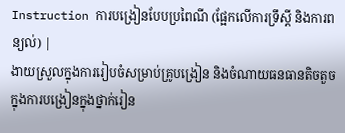Instruction ការបង្រៀនបែបប្រពៃណី (ផ្អែកលើការទ្រឹស្តី និងការពន្យល់) |
ងាយស្រួលក្នុងការរៀបចំសម្រាប់គ្រូបង្រៀន និងចំណាយធនធានតិចតួចក្នុងការបង្រៀនក្នុងថ្នាក់រៀន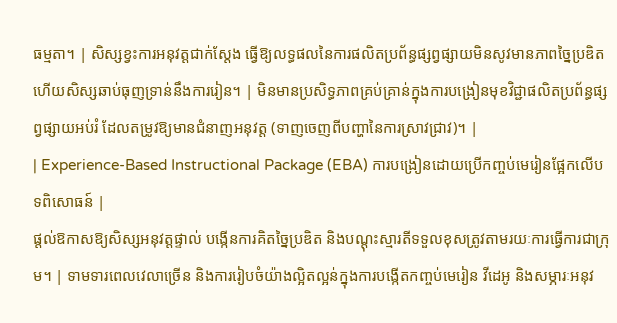ធម្មតា។ | សិស្សខ្វះការអនុវត្តជាក់ស្តែង ធ្វើឱ្យលទ្ធផលនៃការផលិតប្រព័ន្ធផ្សព្វផ្សាយមិនសូវមានភាពច្នៃប្រឌិត ហើយសិស្សឆាប់ធុញទ្រាន់នឹងការរៀន។ | មិនមានប្រសិទ្ធភាពគ្រប់គ្រាន់ក្នុងការបង្រៀនមុខវិជ្ជាផលិតប្រព័ន្ធផ្សព្វផ្សាយអប់រំ ដែលតម្រូវឱ្យមានជំនាញអនុវត្ត (ទាញចេញពីបញ្ហានៃការស្រាវជ្រាវ)។ |
| Experience-Based Instructional Package (EBA) ការបង្រៀនដោយប្រើកញ្ចប់មេរៀនផ្អែកលើបទពិសោធន៍ |
ផ្តល់ឱកាសឱ្យសិស្សអនុវត្តផ្ទាល់ បង្កើនការគិតច្នៃប្រឌិត និងបណ្តុះស្មារតីទទួលខុសត្រូវតាមរយៈការធ្វើការជាក្រុម។ | ទាមទារពេលវេលាច្រើន និងការរៀបចំយ៉ាងល្អិតល្អន់ក្នុងការបង្កើតកញ្ចប់មេរៀន វីដេអូ និងសម្ភារៈអនុវ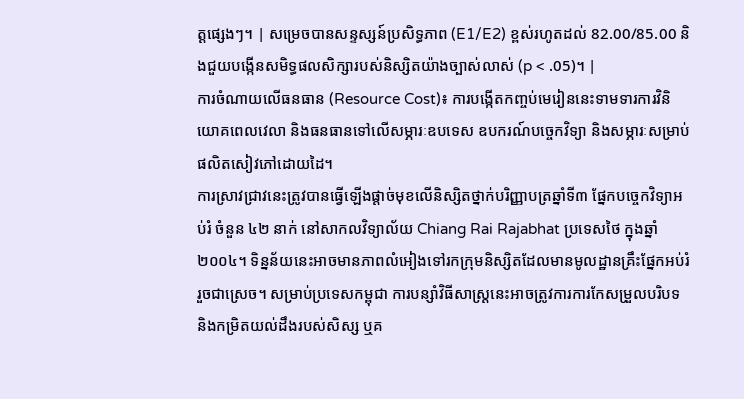ត្តផ្សេងៗ។ | សម្រេចបានសន្ទស្សន៍ប្រសិទ្ធភាព (E1/E2) ខ្ពស់រហូតដល់ 82.00/85.00 និងជួយបង្កើនសមិទ្ធផលសិក្សារបស់និស្សិតយ៉ាងច្បាស់លាស់ (p < .05)។ |
ការចំណាយលើធនធាន (Resource Cost)៖ ការបង្កើតកញ្ចប់មេរៀននេះទាមទារការវិនិយោគពេលវេលា និងធនធានទៅលើសម្ភារៈឧបទេស ឧបករណ៍បច្ចេកវិទ្យា និងសម្ភារៈសម្រាប់ផលិតសៀវភៅដោយដៃ។
ការស្រាវជ្រាវនេះត្រូវបានធ្វើឡើងផ្តាច់មុខលើនិស្សិតថ្នាក់បរិញ្ញាបត្រឆ្នាំទី៣ ផ្នែកបច្ចេកវិទ្យាអប់រំ ចំនួន ៤២ នាក់ នៅសាកលវិទ្យាល័យ Chiang Rai Rajabhat ប្រទេសថៃ ក្នុងឆ្នាំ ២០០៤។ ទិន្នន័យនេះអាចមានភាពលំអៀងទៅរកក្រុមនិស្សិតដែលមានមូលដ្ឋានគ្រឹះផ្នែកអប់រំរួចជាស្រេច។ សម្រាប់ប្រទេសកម្ពុជា ការបន្សាំវិធីសាស្ត្រនេះអាចត្រូវការការកែសម្រួលបរិបទ និងកម្រិតយល់ដឹងរបស់សិស្ស ឬគ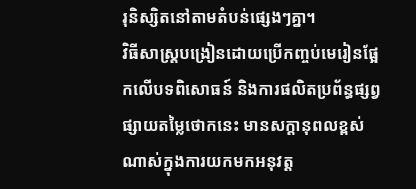រុនិស្សិតនៅតាមតំបន់ផ្សេងៗគ្នា។
វិធីសាស្ត្របង្រៀនដោយប្រើកញ្ចប់មេរៀនផ្អែកលើបទពិសោធន៍ និងការផលិតប្រព័ន្ធផ្សព្វផ្សាយតម្លៃថោកនេះ មានសក្តានុពលខ្ពស់ណាស់ក្នុងការយកមកអនុវត្ត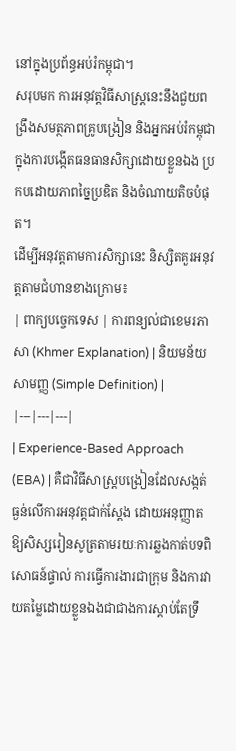នៅក្នុងប្រព័ន្ធអប់រំកម្ពុជា។
សរុបមក ការអនុវត្តវិធីសាស្ត្រនេះនឹងជួយពង្រឹងសមត្ថភាពគ្រូបង្រៀន និងអ្នកអប់រំកម្ពុជាក្នុងការបង្កើតធនធានសិក្សាដោយខ្លួនឯង ប្រកបដោយភាពច្នៃប្រឌិត និងចំណាយតិចបំផុត។
ដើម្បីអនុវត្តតាមការសិក្សានេះ និស្សិតគួរអនុវត្តតាមជំហានខាងក្រោម៖
| ពាក្យបច្ចេកទេស | ការពន្យល់ជាខេមរភាសា (Khmer Explanation) | និយមន័យសាមញ្ញ (Simple Definition) |
|---|---|---|
| Experience-Based Approach (EBA) | គឺជាវិធីសាស្ត្របង្រៀនដែលសង្កត់ធ្ងន់លើការអនុវត្តជាក់ស្តែង ដោយអនុញ្ញាតឱ្យសិស្សរៀនសូត្រតាមរយៈការឆ្លងកាត់បទពិសោធន៍ផ្ទាល់ ការធ្វើការងារជាក្រុម និងការវាយតម្លៃដោយខ្លួនឯងជាជាងការស្តាប់តែទ្រឹ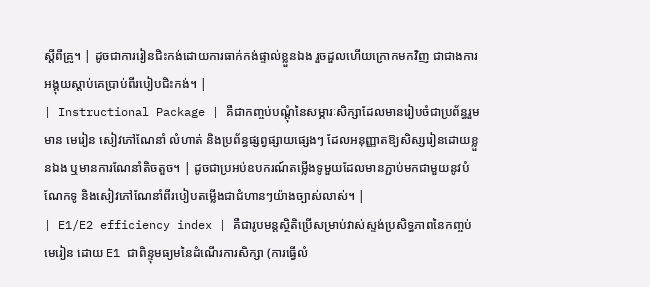ស្តីពីគ្រូ។ | ដូចជាការរៀនជិះកង់ដោយការធាក់កង់ផ្ទាល់ខ្លួនឯង រួចដួលហើយក្រោកមកវិញ ជាជាងការអង្គុយស្តាប់គេប្រាប់ពីរបៀបជិះកង់។ |
| Instructional Package | គឺជាកញ្ចប់បណ្តុំនៃសម្ភារៈសិក្សាដែលមានរៀបចំជាប្រព័ន្ធរួមមាន មេរៀន សៀវភៅណែនាំ លំហាត់ និងប្រព័ន្ធផ្សព្វផ្សាយផ្សេងៗ ដែលអនុញ្ញាតឱ្យសិស្សរៀនដោយខ្លួនឯង ឬមានការណែនាំតិចតួច។ | ដូចជាប្រអប់ឧបករណ៍តម្លើងទូមួយដែលមានភ្ជាប់មកជាមួយនូវបំណែកទូ និងសៀវភៅណែនាំពីរបៀបតម្លើងជាជំហានៗយ៉ាងច្បាស់លាស់។ |
| E1/E2 efficiency index | គឺជារូបមន្តស្ថិតិប្រើសម្រាប់វាស់ស្ទង់ប្រសិទ្ធភាពនៃកញ្ចប់មេរៀន ដោយ E1 ជាពិន្ទុមធ្យមនៃដំណើរការសិក្សា (ការធ្វើលំ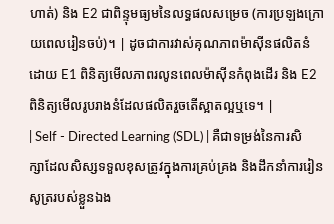ហាត់) និង E2 ជាពិន្ទុមធ្យមនៃលទ្ធផលសម្រេច (ការប្រឡងក្រោយពេលរៀនចប់)។ | ដូចជាការវាស់គុណភាពម៉ាស៊ីនផលិតនំ ដោយ E1 ពិនិត្យមើលភាពរលូនពេលម៉ាស៊ីនកំពុងដើរ និង E2 ពិនិត្យមើលរូបរាងនំដែលផលិតរួចតើស្អាតល្អឬទេ។ |
| Self - Directed Learning (SDL) | គឺជាទម្រង់នៃការសិក្សាដែលសិស្សទទួលខុសត្រូវក្នុងការគ្រប់គ្រង និងដឹកនាំការរៀនសូត្ររបស់ខ្លួនឯង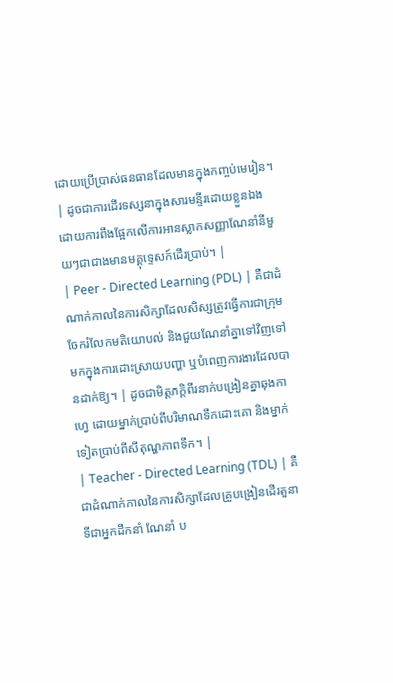ដោយប្រើប្រាស់ធនធានដែលមានក្នុងកញ្ចប់មេរៀន។ | ដូចជាការដើរទស្សនាក្នុងសារមន្ទីរដោយខ្លួនឯង ដោយការពឹងផ្អែកលើការអានស្លាកសញ្ញាណែនាំនីមួយៗជាជាងមានមគ្គុទ្ទេសក៍ដើរប្រាប់។ |
| Peer - Directed Learning (PDL) | គឺជាដំណាក់កាលនៃការសិក្សាដែលសិស្សត្រូវធ្វើការជាក្រុម ចែករំលែកមតិយោបល់ និងជួយណែនាំគ្នាទៅវិញទៅមកក្នុងការដោះស្រាយបញ្ហា ឬបំពេញការងារដែលបានដាក់ឱ្យ។ | ដូចជាមិត្តភក្តិពីរនាក់បង្រៀនគ្នាឆុងកាហ្វេ ដោយម្នាក់ប្រាប់ពីបរិមាណទឹកដោះគោ និងម្នាក់ទៀតប្រាប់ពីសីតុណ្ហភាពទឹក។ |
| Teacher - Directed Learning (TDL) | គឺជាដំណាក់កាលនៃការសិក្សាដែលគ្រូបង្រៀនដើរតួនាទីជាអ្នកដឹកនាំ ណែនាំ ប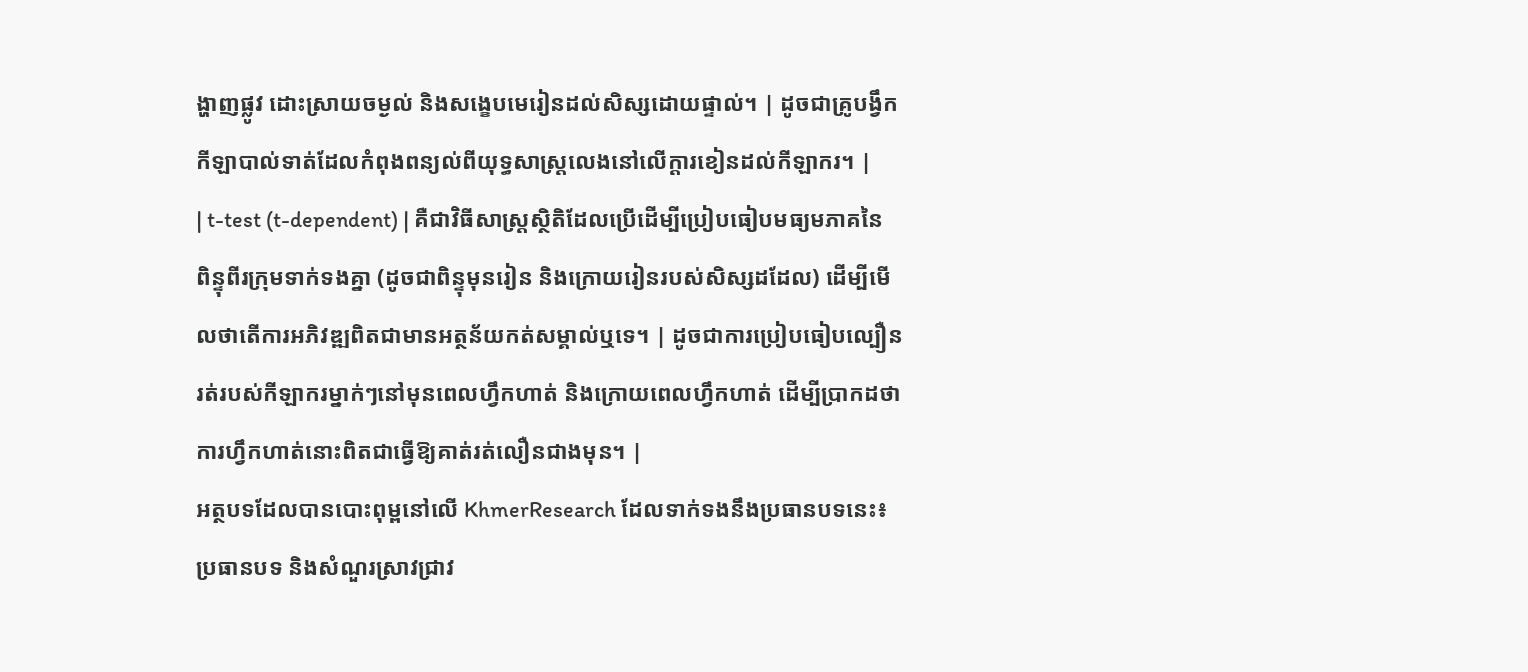ង្ហាញផ្លូវ ដោះស្រាយចម្ងល់ និងសង្ខេបមេរៀនដល់សិស្សដោយផ្ទាល់។ | ដូចជាគ្រូបង្វឹកកីឡាបាល់ទាត់ដែលកំពុងពន្យល់ពីយុទ្ធសាស្ត្រលេងនៅលើក្ដារខៀនដល់កីឡាករ។ |
| t-test (t-dependent) | គឺជាវិធីសាស្ត្រស្ថិតិដែលប្រើដើម្បីប្រៀបធៀបមធ្យមភាគនៃពិន្ទុពីរក្រុមទាក់ទងគ្នា (ដូចជាពិន្ទុមុនរៀន និងក្រោយរៀនរបស់សិស្សដដែល) ដើម្បីមើលថាតើការអភិវឌ្ឍពិតជាមានអត្ថន័យកត់សម្គាល់ឬទេ។ | ដូចជាការប្រៀបធៀបល្បឿនរត់របស់កីឡាករម្នាក់ៗនៅមុនពេលហ្វឹកហាត់ និងក្រោយពេលហ្វឹកហាត់ ដើម្បីប្រាកដថាការហ្វឹកហាត់នោះពិតជាធ្វើឱ្យគាត់រត់លឿនជាងមុន។ |
អត្ថបទដែលបានបោះពុម្ពនៅលើ KhmerResearch ដែលទាក់ទងនឹងប្រធានបទនេះ៖
ប្រធានបទ និងសំណួរស្រាវជ្រាវ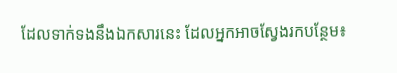ដែលទាក់ទងនឹងឯកសារនេះ ដែលអ្នកអាចស្វែងរកបន្ថែម៖